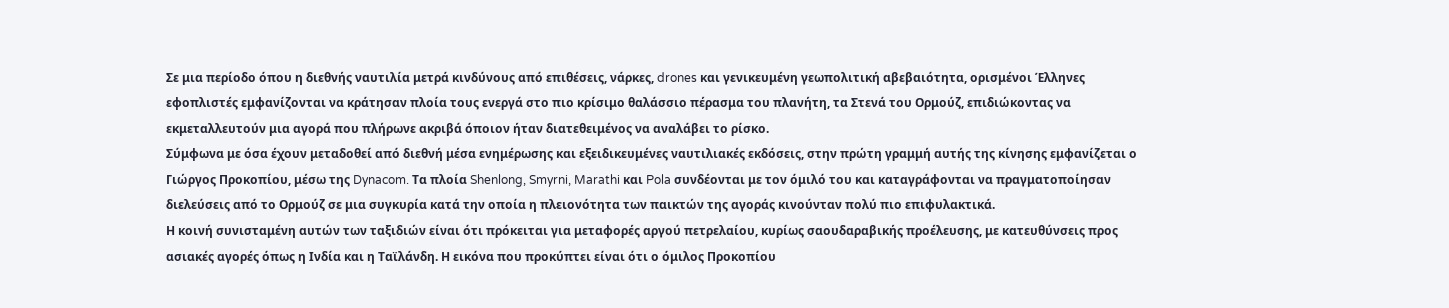Σε μια περίοδο όπου η διεθνής ναυτιλία μετρά κινδύνους από επιθέσεις, νάρκες, drones και γενικευμένη γεωπολιτική αβεβαιότητα, ορισμένοι Έλληνες εφοπλιστές εμφανίζονται να κράτησαν πλοία τους ενεργά στο πιο κρίσιμο θαλάσσιο πέρασμα του πλανήτη, τα Στενά του Ορμούζ, επιδιώκοντας να εκμεταλλευτούν μια αγορά που πλήρωνε ακριβά όποιον ήταν διατεθειμένος να αναλάβει το ρίσκο.
Σύμφωνα με όσα έχουν μεταδοθεί από διεθνή μέσα ενημέρωσης και εξειδικευμένες ναυτιλιακές εκδόσεις, στην πρώτη γραμμή αυτής της κίνησης εμφανίζεται ο Γιώργος Προκοπίου, μέσω της Dynacom. Τα πλοία Shenlong, Smyrni, Marathi και Pola συνδέονται με τον όμιλό του και καταγράφονται να πραγματοποίησαν διελεύσεις από το Ορμούζ σε μια συγκυρία κατά την οποία η πλειονότητα των παικτών της αγοράς κινούνταν πολύ πιο επιφυλακτικά.
Η κοινή συνισταμένη αυτών των ταξιδιών είναι ότι πρόκειται για μεταφορές αργού πετρελαίου, κυρίως σαουδαραβικής προέλευσης, με κατευθύνσεις προς ασιακές αγορές όπως η Ινδία και η Ταϊλάνδη. Η εικόνα που προκύπτει είναι ότι ο όμιλος Προκοπίου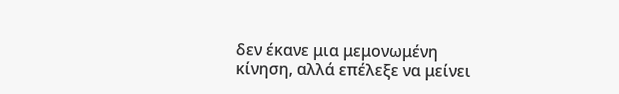δεν έκανε μια μεμονωμένη κίνηση, αλλά επέλεξε να μείνει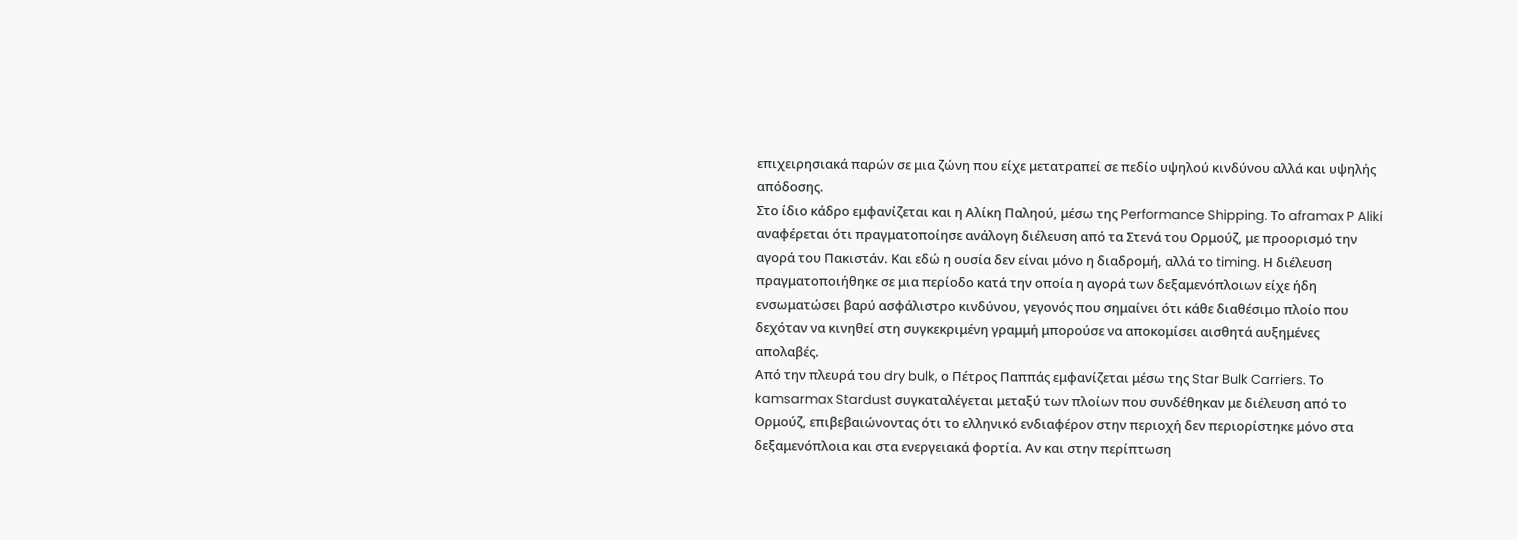επιχειρησιακά παρών σε μια ζώνη που είχε μετατραπεί σε πεδίο υψηλού κινδύνου αλλά και υψηλής απόδοσης.
Στο ίδιο κάδρο εμφανίζεται και η Αλίκη Παληού, μέσω της Performance Shipping. Το aframax P Aliki αναφέρεται ότι πραγματοποίησε ανάλογη διέλευση από τα Στενά του Ορμούζ, με προορισμό την αγορά του Πακιστάν. Και εδώ η ουσία δεν είναι μόνο η διαδρομή, αλλά το timing. Η διέλευση πραγματοποιήθηκε σε μια περίοδο κατά την οποία η αγορά των δεξαμενόπλοιων είχε ήδη ενσωματώσει βαρύ ασφάλιστρο κινδύνου, γεγονός που σημαίνει ότι κάθε διαθέσιμο πλοίο που δεχόταν να κινηθεί στη συγκεκριμένη γραμμή μπορούσε να αποκομίσει αισθητά αυξημένες απολαβές.
Από την πλευρά του dry bulk, ο Πέτρος Παππάς εμφανίζεται μέσω της Star Bulk Carriers. Το kamsarmax Stardust συγκαταλέγεται μεταξύ των πλοίων που συνδέθηκαν με διέλευση από το Ορμούζ, επιβεβαιώνοντας ότι το ελληνικό ενδιαφέρον στην περιοχή δεν περιορίστηκε μόνο στα δεξαμενόπλοια και στα ενεργειακά φορτία. Αν και στην περίπτωση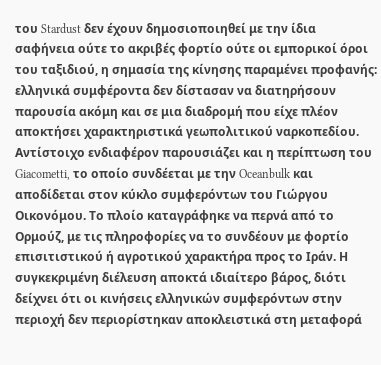του Stardust δεν έχουν δημοσιοποιηθεί με την ίδια σαφήνεια ούτε το ακριβές φορτίο ούτε οι εμπορικοί όροι του ταξιδιού, η σημασία της κίνησης παραμένει προφανής: ελληνικά συμφέροντα δεν δίστασαν να διατηρήσουν παρουσία ακόμη και σε μια διαδρομή που είχε πλέον αποκτήσει χαρακτηριστικά γεωπολιτικού ναρκοπεδίου.
Αντίστοιχο ενδιαφέρον παρουσιάζει και η περίπτωση του Giacometti, το οποίο συνδέεται με την Oceanbulk και αποδίδεται στον κύκλο συμφερόντων του Γιώργου Οικονόμου. Το πλοίο καταγράφηκε να περνά από το Ορμούζ, με τις πληροφορίες να το συνδέουν με φορτίο επισιτιστικού ή αγροτικού χαρακτήρα προς το Ιράν. Η συγκεκριμένη διέλευση αποκτά ιδιαίτερο βάρος, διότι δείχνει ότι οι κινήσεις ελληνικών συμφερόντων στην περιοχή δεν περιορίστηκαν αποκλειστικά στη μεταφορά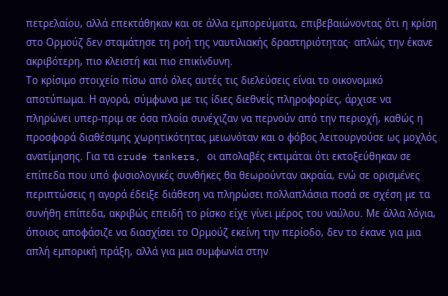πετρελαίου, αλλά επεκτάθηκαν και σε άλλα εμπορεύματα, επιβεβαιώνοντας ότι η κρίση στο Ορμούζ δεν σταμάτησε τη ροή της ναυτιλιακής δραστηριότητας· απλώς την έκανε ακριβότερη, πιο κλειστή και πιο επικίνδυνη.
Το κρίσιμο στοιχείο πίσω από όλες αυτές τις διελεύσεις είναι το οικονομικό αποτύπωμα. Η αγορά, σύμφωνα με τις ίδιες διεθνείς πληροφορίες, άρχισε να πληρώνει υπερ-πριμ σε όσα πλοία συνέχιζαν να περνούν από την περιοχή, καθώς η προσφορά διαθέσιμης χωρητικότητας μειωνόταν και ο φόβος λειτουργούσε ως μοχλός ανατίμησης. Για τα crude tankers, οι απολαβές εκτιμάται ότι εκτοξεύθηκαν σε επίπεδα που υπό φυσιολογικές συνθήκες θα θεωρούνταν ακραία, ενώ σε ορισμένες περιπτώσεις η αγορά έδειξε διάθεση να πληρώσει πολλαπλάσια ποσά σε σχέση με τα συνήθη επίπεδα, ακριβώς επειδή το ρίσκο είχε γίνει μέρος του ναύλου. Με άλλα λόγια, όποιος αποφάσιζε να διασχίσει το Ορμούζ εκείνη την περίοδο, δεν το έκανε για μια απλή εμπορική πράξη, αλλά για μια συμφωνία στην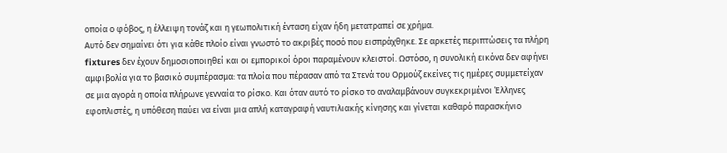οποία ο φόβος, η έλλειψη τονάζ και η γεωπολιτική ένταση είχαν ήδη μετατραπεί σε χρήμα.
Αυτό δεν σημαίνει ότι για κάθε πλοίο είναι γνωστό το ακριβές ποσό που εισπράχθηκε. Σε αρκετές περιπτώσεις τα πλήρη fixtures δεν έχουν δημοσιοποιηθεί και οι εμπορικοί όροι παραμένουν κλειστοί. Ωστόσο, η συνολική εικόνα δεν αφήνει αμφιβολία για το βασικό συμπέρασμα: τα πλοία που πέρασαν από τα Στενά του Ορμούζ εκείνες τις ημέρες συμμετείχαν σε μια αγορά η οποία πλήρωνε γενναία το ρίσκο. Και όταν αυτό το ρίσκο το αναλαμβάνουν συγκεκριμένοι Έλληνες εφοπλιστές, η υπόθεση παύει να είναι μια απλή καταγραφή ναυτιλιακής κίνησης και γίνεται καθαρό παρασκήνιο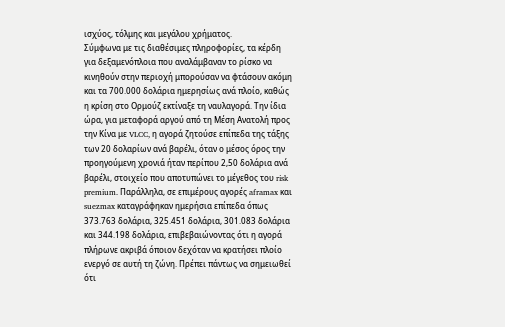ισχύος, τόλμης και μεγάλου χρήματος.
Σύμφωνα με τις διαθέσιμες πληροφορίες, τα κέρδη για δεξαμενόπλοια που αναλάμβαναν το ρίσκο να κινηθούν στην περιοχή μπορούσαν να φτάσουν ακόμη και τα 700.000 δολάρια ημερησίως ανά πλοίο, καθώς η κρίση στο Ορμούζ εκτίναξε τη ναυλαγορά. Την ίδια ώρα, για μεταφορά αργού από τη Μέση Ανατολή προς την Κίνα με VLCC, η αγορά ζητούσε επίπεδα της τάξης των 20 δολαρίων ανά βαρέλι, όταν ο μέσος όρος την προηγούμενη χρονιά ήταν περίπου 2,50 δολάρια ανά βαρέλι, στοιχείο που αποτυπώνει το μέγεθος του risk premium. Παράλληλα, σε επιμέρους αγορές aframax και suezmax καταγράφηκαν ημερήσια επίπεδα όπως 373.763 δολάρια, 325.451 δολάρια, 301.083 δολάρια και 344.198 δολάρια, επιβεβαιώνοντας ότι η αγορά πλήρωνε ακριβά όποιον δεχόταν να κρατήσει πλοίο ενεργό σε αυτή τη ζώνη. Πρέπει πάντως να σημειωθεί ότι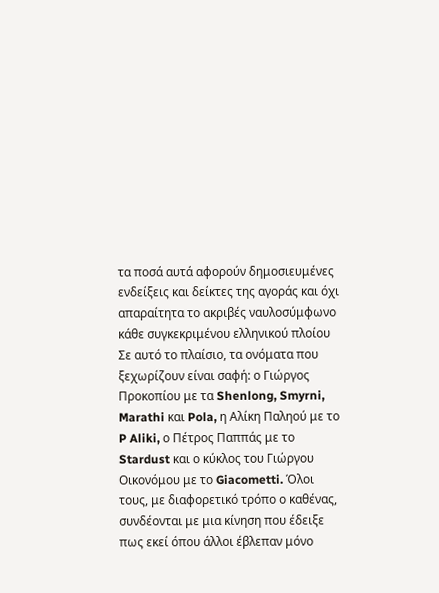τα ποσά αυτά αφορούν δημοσιευμένες ενδείξεις και δείκτες της αγοράς και όχι απαραίτητα το ακριβές ναυλοσύμφωνο κάθε συγκεκριμένου ελληνικού πλοίου
Σε αυτό το πλαίσιο, τα ονόματα που ξεχωρίζουν είναι σαφή: ο Γιώργος Προκοπίου με τα Shenlong, Smyrni, Marathi και Pola, η Αλίκη Παληού με το P Aliki, ο Πέτρος Παππάς με το Stardust και ο κύκλος του Γιώργου Οικονόμου με το Giacometti. Όλοι τους, με διαφορετικό τρόπο ο καθένας, συνδέονται με μια κίνηση που έδειξε πως εκεί όπου άλλοι έβλεπαν μόνο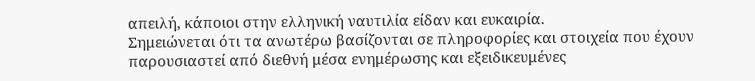απειλή, κάποιοι στην ελληνική ναυτιλία είδαν και ευκαιρία.
Σημειώνεται ότι τα ανωτέρω βασίζονται σε πληροφορίες και στοιχεία που έχουν παρουσιαστεί από διεθνή μέσα ενημέρωσης και εξειδικευμένες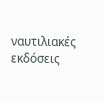ναυτιλιακές εκδόσεις